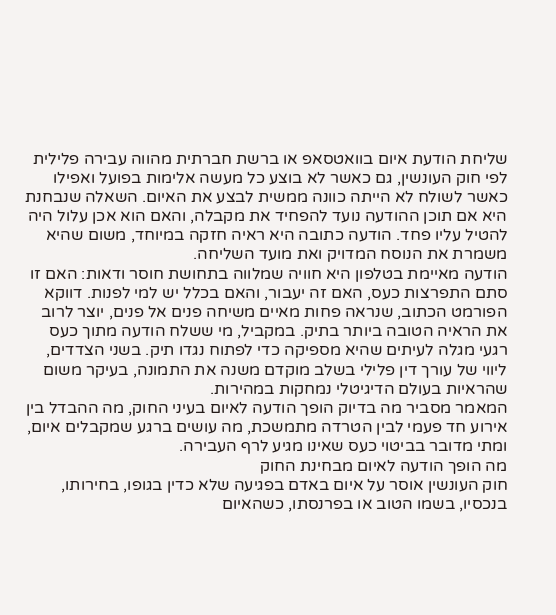שליחת הודעת איום בוואטסאפ או ברשת חברתית מהווה עבירה פלילית לפי חוק העונשין, גם כאשר לא בוצע כל מעשה אלימות בפועל ואפילו כאשר לשולח לא הייתה כוונה ממשית לבצע את האיום. השאלה שנבחנת היא אם תוכן ההודעה נועד להפחיד את מקבלה, והאם הוא אכן עלול היה להטיל עליו פחד. הודעה כתובה היא ראיה חזקה במיוחד, משום שהיא משמרת את הנוסח המדויק ואת מועד השליחה.
הודעה מאיימת בטלפון היא חוויה שמלווה בתחושת חוסר ודאות: האם זו סתם התפרצות כעס, האם זה יעבור, והאם בכלל יש למי לפנות. דווקא הפורמט הכתוב, שנראה פחות מאיים משיחה פנים אל פנים, יוצר לרוב את הראיה הטובה ביותר בתיק. במקביל, מי ששלח הודעה מתוך כעס רגעי מגלה לעיתים שהיא מספיקה כדי לפתוח נגדו תיק. בשני הצדדים, ליווי של עורך דין פלילי בשלב מוקדם משנה את התמונה, בעיקר משום שהראיות בעולם הדיגיטלי נמחקות במהירות.
המאמר מסביר מה בדיוק הופך הודעה לאיום בעיני החוק, מה ההבדל בין אירוע חד פעמי לבין הטרדה מתמשכת, מה עושים ברגע שמקבלים איום, ומתי מדובר בביטוי כעס שאינו מגיע לרף העבירה.
מה הופך הודעה לאיום מבחינת החוק
חוק העונשין אוסר על איום באדם בפגיעה שלא כדין בגופו, בחירותו, בנכסיו, בשמו הטוב או בפרנסתו, כשהאיום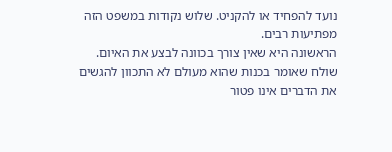נועד להפחיד או להקניט. שלוש נקודות במשפט הזה מפתיעות רבים.
הראשונה היא שאין צורך בכוונה לבצע את האיום. שולח שאומר בכנות שהוא מעולם לא התכוון להגשים את הדברים אינו פטור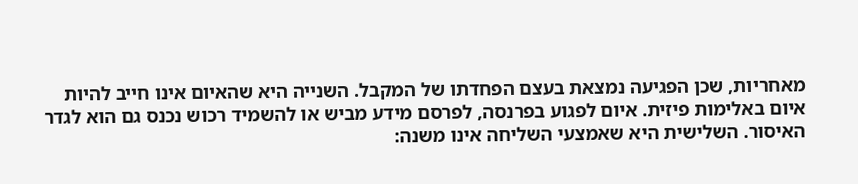מאחריות, שכן הפגיעה נמצאת בעצם הפחדתו של המקבל. השנייה היא שהאיום אינו חייב להיות איום באלימות פיזית. איום לפגוע בפרנסה, לפרסם מידע מביש או להשמיד רכוש נכנס גם הוא לגדר האיסור. השלישית היא שאמצעי השליחה אינו משנה: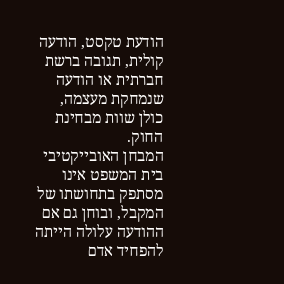הודעת טקסט, הודעה קולית, תגובה ברשת חברתית או הודעה שנמחקת מעצמה, כולן שוות מבחינת החוק.
המבחן האובייקטיבי
בית המשפט אינו מסתפק בתחושתו של המקבל, ובוחן גם אם ההודעה עלולה הייתה להפחיד אדם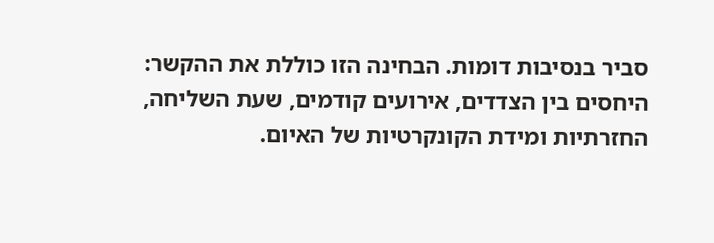סביר בנסיבות דומות. הבחינה הזו כוללת את ההקשר: היחסים בין הצדדים, אירועים קודמים, שעת השליחה, החזרתיות ומידת הקונקרטיות של האיום.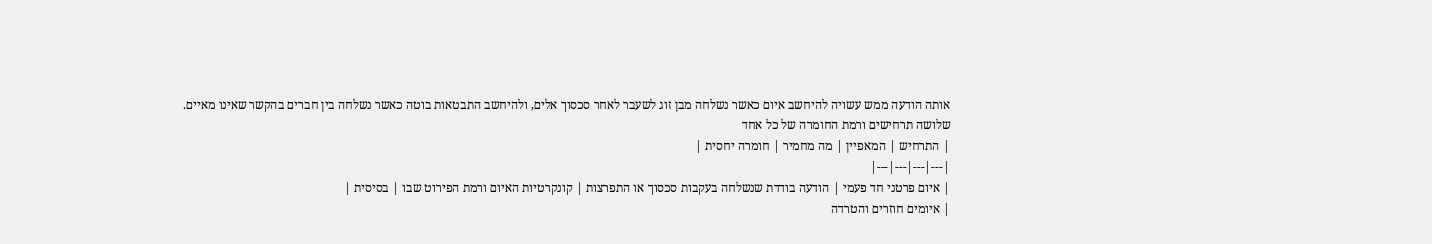אותה הודעה ממש עשויה להיחשב איום כאשר נשלחה מבן זוג לשעבר לאחר סכסוך אלים, ולהיחשב התבטאות בוטה כאשר נשלחה בין חברים בהקשר שאינו מאיים.
שלושה תרחישים ורמת החומרה של כל אחד
| התרחיש | המאפיין | מה מחמיר | חומרה יחסית |
|---|---|---|---|
| איום פרטני חד פעמי | הודעה בודדת שנשלחה בעקבות סכסוך או התפרצות | קונקרטיות האיום ורמת הפירוט שבו | בסיסית |
| איומים חוזרים והטרדה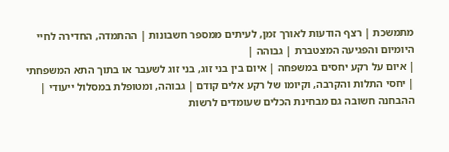מתמשכת | רצף הודעות לאורך זמן, לעיתים ממספר חשבונות | ההתמדה, החדירה לחיי היומיום והפגיעה המצטברת | גבוהה |
| איום על רקע יחסים במשפחה | איום בין בני זוג, בני זוג לשעבר או בתוך התא המשפחתי | יחסי התלות והקרבה, וקיומו של רקע אלים קודם | גבוהה, ומטופלת במסלול ייעודי |
ההבחנה חשובה גם מבחינת הכלים שעומדים לרשות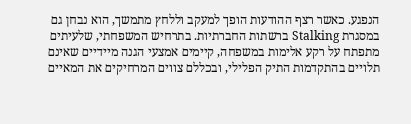הנפגע. כאשר רצף ההודעות הופך למעקב וללחץ מתמשך, הוא נבחן גם במסגרת Stalking ברשתות החברתיות. בתרחיש המשפחתי, שלעיתים מתפתח על רקע אלימות במשפחה, קיימים אמצעי הגנה מיידיים שאינם תלויים בהתקדמות התיק הפלילי, ובכללם צווים המרחיקים את המאיים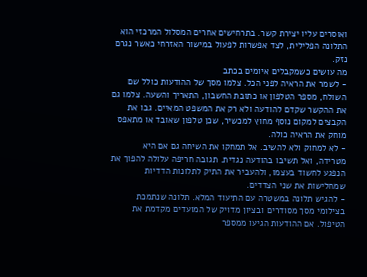ואוסרים עליו יצירת קשר. בתרחישים אחרים המסלול המרכזי הוא התלונה הפלילית, לצד אפשרות לפעול במישור האזרחי כאשר נגרם נזק.
מה עושים כשמקבלים איומים בכתב
- לשמר את הראיה לפני הכל. צלמו מסך של ההודעות כולל שם השולח, מספר הטלפון או כתובת החשבון, התאריך והשעה. צלמו גם את ההקשר שקדם להודעה ולא רק את המשפט המאיים. גבו את הקבצים למקום נוסף מחוץ למכשיר, שכן טלפון שאובד או מתאפס מוחק את הראיה כולה.
- לא למחוק ולא להשיב. אל תמחקו את השיחה גם אם היא מטרידה, ואל תשיבו בהודעה נגדית. תגובה חריפה עלולה להפוך את הנפגע לחשוד בעצמו, ולהעביר את התיק לתלונות הדדיות שמחלישות את שני הצדדים.
- להגיש תלונה במשטרה עם התיעוד המלא. תלונה שנתמכת בצילומי מסך מסודרים ובציון מדויק של המועדים מקדמת את הטיפול. אם ההודעות הגיעו ממספר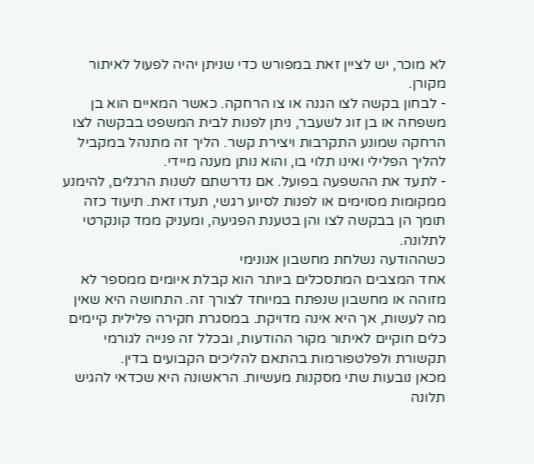לא מוכר, יש לציין זאת במפורש כדי שניתן יהיה לפעול לאיתור מקורן.
- לבחון בקשה לצו הגנה או צו הרחקה. כאשר המאיים הוא בן משפחה או בן זוג לשעבר, ניתן לפנות לבית המשפט בבקשה לצו הרחקה שמונע התקרבות ויצירת קשר. הליך זה מתנהל במקביל להליך הפלילי ואינו תלוי בו, והוא נותן מענה מיידי.
- לתעד את ההשפעה בפועל. אם נדרשתם לשנות הרגלים, להימנע ממקומות מסוימים או לפנות לסיוע רגשי, תעדו זאת. תיעוד כזה תומך הן בבקשה לצו והן בטענת הפגיעה, ומעניק ממד קונקרטי לתלונה.
כשההודעה נשלחת מחשבון אנונימי
אחד המצבים המתסכלים ביותר הוא קבלת איומים ממספר לא מזוהה או מחשבון שנפתח במיוחד לצורך זה. התחושה היא שאין מה לעשות, אך היא אינה מדויקת. במסגרת חקירה פלילית קיימים כלים חוקיים לאיתור מקור ההודעות, ובכלל זה פנייה לגורמי תקשורת ולפלטפורמות בהתאם להליכים הקבועים בדין.
מכאן נובעות שתי מסקנות מעשיות. הראשונה היא שכדאי להגיש תלונה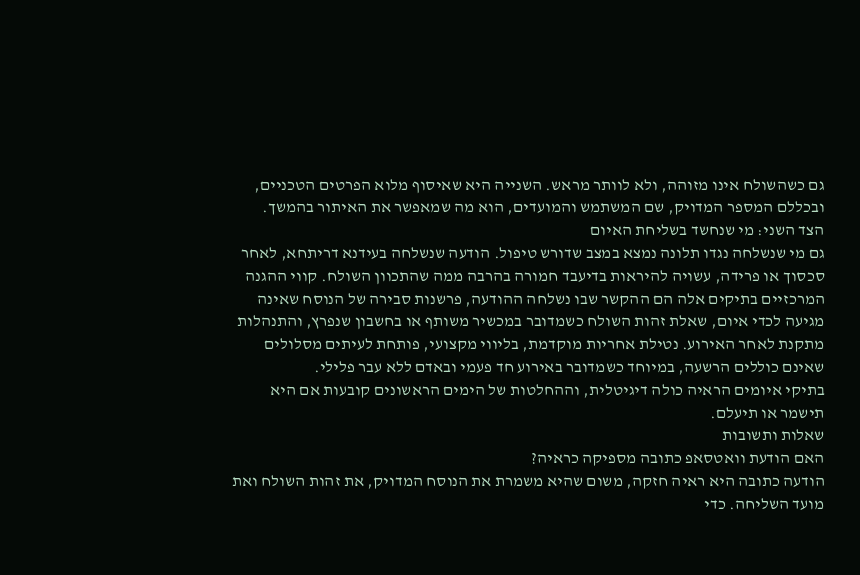גם כשהשולח אינו מזוהה, ולא לוותר מראש. השנייה היא שאיסוף מלוא הפרטים הטכניים, ובכללם המספר המדויק, שם המשתמש והמועדים, הוא מה שמאפשר את האיתור בהמשך.
הצד השני: מי שנחשד בשליחת האיום
גם מי שנשלחה נגדו תלונה נמצא במצב שדורש טיפול. הודעה שנשלחה בעידנא דריתחא, לאחר סכסוך או פרידה, עשויה להיראות בדיעבד חמורה בהרבה ממה שהתכוון השולח. קווי ההגנה המרכזיים בתיקים אלה הם ההקשר שבו נשלחה ההודעה, פרשנות סבירה של הנוסח שאינה מגיעה לכדי איום, שאלת זהות השולח כשמדובר במכשיר משותף או בחשבון שנפרץ, והתנהלות מתקנת לאחר האירוע. נטילת אחריות מוקדמת, בליווי מקצועי, פותחת לעיתים מסלולים שאינם כוללים הרשעה, במיוחד כשמדובר באירוע חד פעמי ובאדם ללא עבר פלילי.
בתיקי איומים הראיה כולה דיגיטלית, וההחלטות של הימים הראשונים קובעות אם היא תישמר או תיעלם.
שאלות ותשובות
האם הודעת וואטסאפ כתובה מספיקה כראיה?
הודעה כתובה היא ראיה חזקה, משום שהיא משמרת את הנוסח המדויק, את זהות השולח ואת מועד השליחה. כדי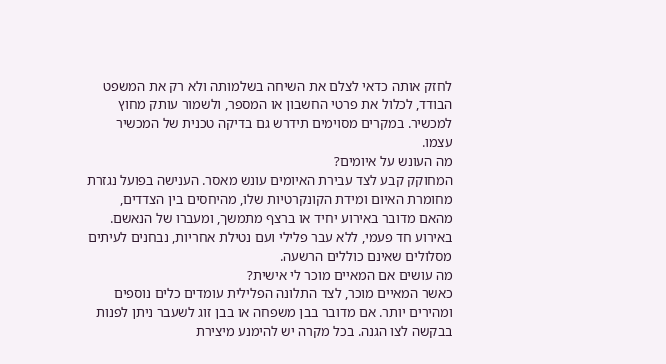לחזק אותה כדאי לצלם את השיחה בשלמותה ולא רק את המשפט הבודד, לכלול את פרטי החשבון או המספר, ולשמור עותק מחוץ למכשיר. במקרים מסוימים תידרש גם בדיקה טכנית של המכשיר עצמו.
מה העונש על איומים?
המחוקק קבע לצד עבירת האיומים עונש מאסר. הענישה בפועל נגזרת מחומרת האיום ומידת הקונקרטיות שלו, מהיחסים בין הצדדים, מהאם מדובר באירוע יחיד או ברצף מתמשך, ומעברו של הנאשם. באירוע חד פעמי, ללא עבר פלילי ועם נטילת אחריות, נבחנים לעיתים מסלולים שאינם כוללים הרשעה.
מה עושים אם המאיים מוכר לי אישית?
כאשר המאיים מוכר, לצד התלונה הפלילית עומדים כלים נוספים ומהירים יותר. אם מדובר בבן משפחה או בבן זוג לשעבר ניתן לפנות בבקשה לצו הגנה. בכל מקרה יש להימנע מיצירת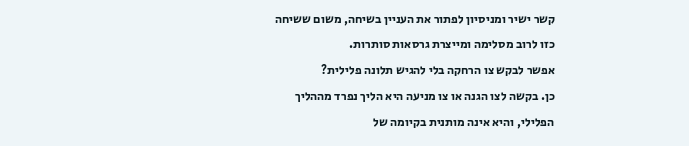קשר ישיר ומניסיון לפתור את העניין בשיחה, משום ששיחה כזו לרוב מסלימה ומייצרת גרסאות סותרות.
אפשר לבקש צו הרחקה בלי להגיש תלונה פלילית?
כן. בקשה לצו הגנה או צו מניעה היא הליך נפרד מההליך הפלילי, והיא אינה מותנית בקיומה של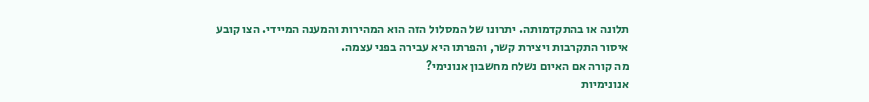תלונה או בהתקדמותה. יתרונו של המסלול הזה הוא המהירות והמענה המיידי. הצו קובע איסור התקרבות ויצירת קשר, והפרתו היא עבירה בפני עצמה.
מה קורה אם האיום נשלח מחשבון אנונימי?
אנונימיות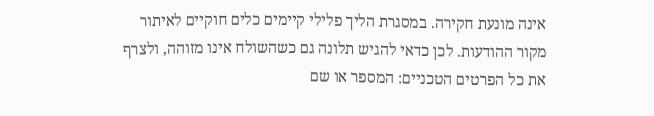אינה מונעת חקירה. במסגרת הליך פלילי קיימים כלים חוקיים לאיתור מקור ההודעות. לכן כדאי להגיש תלונה גם כשהשולח אינו מזוהה, ולצרף את כל הפרטים הטכניים: המספר או שם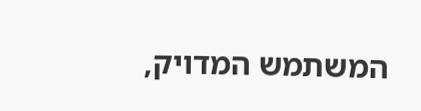המשתמש המדויק,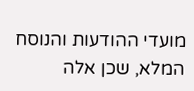מועדי ההודעות והנוסח המלא, שכן אלה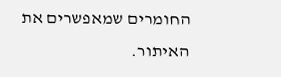החומרים שמאפשרים את האיתור.